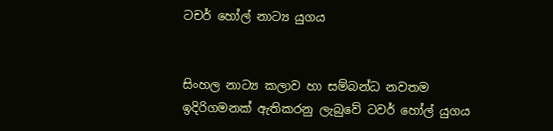ටචර් හෝල් නාට්‍ය යුගය


සිංහල නාට්‍ය කලාව හා සම්බන්ධ නවතම ඉදිරිගමනක් ඇතිකරනු ලැබුවේ ටවර් හෝල් යුගය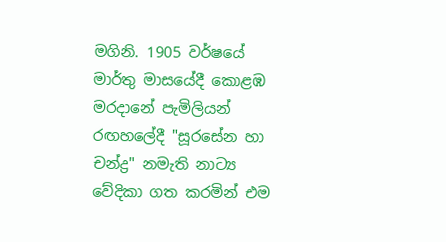මගිනි. 1905 වර්ෂයේ මාර්තු මාසයේදී කොළඹ මරදානේ පැමිලියන් රඟහලේදී "සූරසේන හා චන්ද්‍ර" නමැති නාට්‍ය වේදිකා ගත කරමින් එම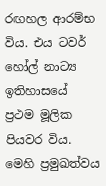රඟහල ආරම්භ විය. එය ටවර් හෝල් නාට්‍ය ඉතිහාසයේ ප්‍රථම මූලික පියවර විය. මෙහි ප්‍රමුඛත්වය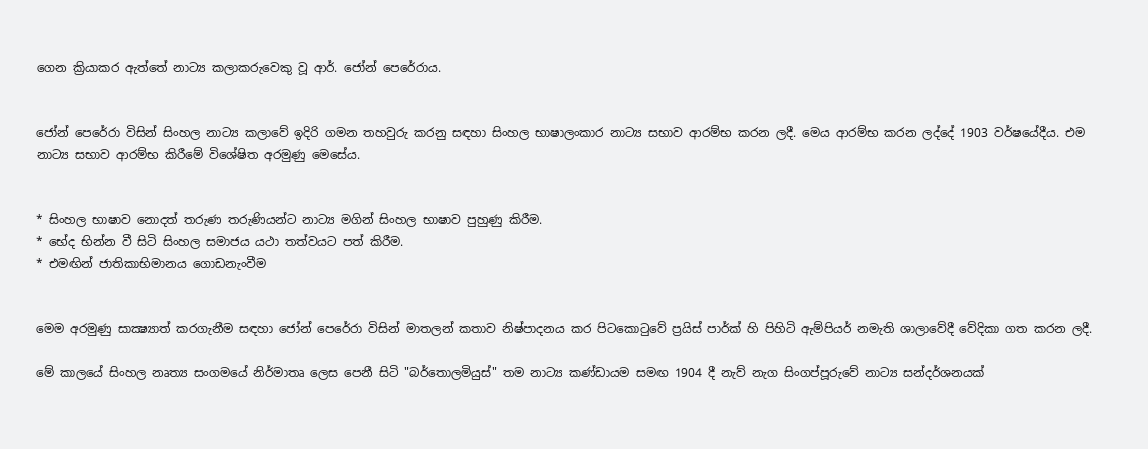ගෙන ක්‍රියාකර ඇත්තේ නාට්‍ය කලාකරුවෙකු වූ ආර්. ජෝන් පෙරේරාය.


ජෝන් පෙරේරා විසින් සිංහල නාට්‍ය කලාවේ ඉදිරි ගමන තහවුරු කරනු සඳහා සිංහල භාෂාලංකාර නාට්‍ය සභාව ආරම්භ කරන ලදී. මෙය ආරම්භ කරන ලද්දේ 1903 වර්ෂයේදීය. එම නාට්‍ය සභාව ආරම්භ කිරීමේ විශේෂිත අරමුණු මෙසේය.


* සිංහල භාෂාව නොදත් තරුණ තරුණියන්ට නාට්‍ය මගින් සිංහල භාෂාව පුහුණු කිරීම.
* භේද භින්න වී සිටි සිංහල සමාජය යථා තත්වයට පත් කිරීම.
* එමඟින් ජාතිකාභිමානය ගොඩනැංවීම


මෙම අරමුණු සාක්‍ෂ්‍යාත් කරගැනීම සඳහා ජෝන් පෙරේරා විසින් මාතලන් කතාව නිෂ්පාදනය කර පිටකොටුවේ ප්‍රයිස් පාර්ක් හි පිහිටි ඇම්පියර් නමැති ශාලාවේදී වේදිකා ගත කරන ලදී.

මේ කාලයේ සිංහල නෘත්‍ය සංගමයේ නිර්මාතෘ ලෙස පෙනී සිටි "බර්තොලමියුස්" තම නාට්‍ය කණ්ඩායම සමඟ 1904 දී නැව් නැග සිංගප්පූරුවේ නාට්‍ය සන්දර්ශනයක්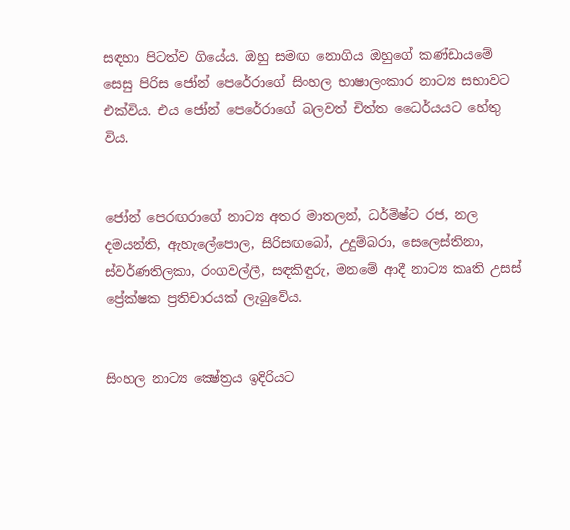සඳහා පිටත්ව ගියේය. ඔහු සමඟ නොගිය ඔහුගේ කණ්ඩායමේ සෙසු පිරිස ජෝන් පෙරේරාගේ සිංහල භාෂාලංකාර නාට්‍ය සභාවට එක්විය. එය ජෝන් පෙරේරාගේ බලවත් චිත්ත ධෛර්යයට හේතු විය.


ජෝන් පෙරඟරාගේ නාට්‍ය අතර මාතලන්, ධර්මිෂ්ට රජ, නල දමයන්ති, ඇහැලේපොල, සිරිසඟබෝ, උදුම්බරා, සෙලෙස්තිනා, ස්වර්ණතිලකා, රංගවල්ලී, සඳකිඳුරු, මනමේ ආදී නාට්‍ය කෘති උසස් ප්‍රේක්ෂක ප්‍රතිචාරයක් ලැබුවේය.


සිංහල නාට්‍ය ක්‍ෂේත්‍රය ඉදිරියට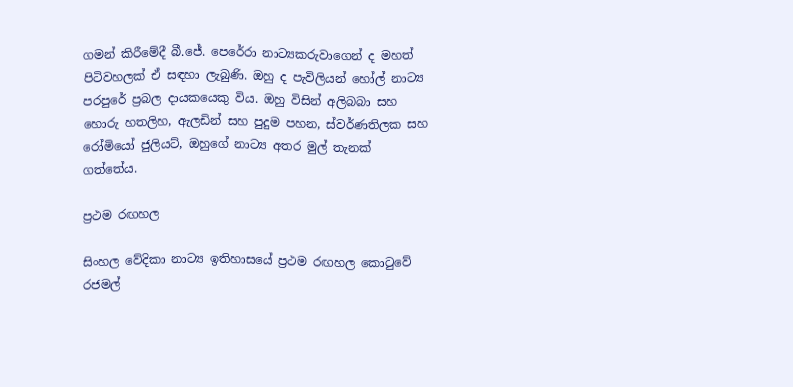ගමන් කිරීමේදී බී.ජේ. පෙරේරා නාට්‍යකරුවාගෙන් ද මහත් පිටිවහලක් ඒ සඳහා ලැබුණි. ඔහු ද පැවිලියන් හෝල් නාට්‍ය පරපුරේ ප්‍රබල දායකයෙකු විය. ඔහු විසින් අලිබබා සහ හොරු හතලිහ, ඇලඩින් සහ පුදුම පහන, ස්වර්ණතිලක සහ රෝමියෝ ජුලියට්, ඔහුගේ නාට්‍ය අතර මුල් තැනක් ගත්තේය.

ප්‍රථම රඟහල

සිංහල වේදිකා නාට්‍ය ඉතිහාසයේ ප්‍රථම රඟහල කොටුවේ රජමල්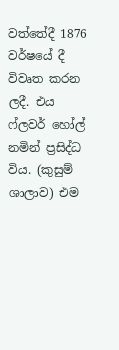වත්තේදී 1876 වර්ෂයේ දී විවෘත කරන ලදී. එය ෆ්ලවර් හෝල් නමින් ප්‍රසිද්ධ විය. (කුසුම් ශාලාව) එම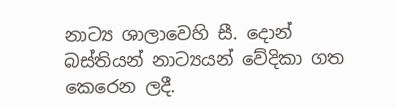නාට්‍ය ශාලාවෙහි සී. දොන් බස්තියන් නාට්‍යයන් වේදිකා ගත කෙරෙන ලදී.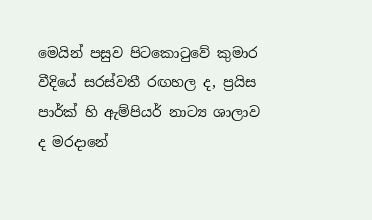මෙයින් පසුව පිටකොටුවේ කුමාර වීදියේ සරස්වතී රඟහල ද, ප්‍රයිස පාර්ක් හි ඇම්පියර් නාට්‍ය ශාලාව ද මරදානේ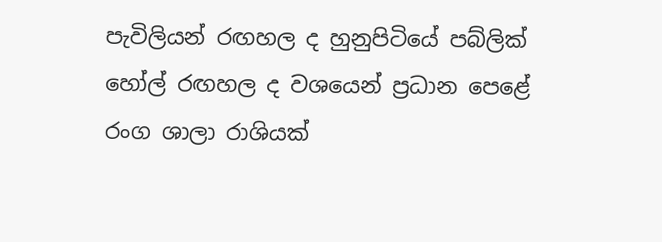පැවිලියන් රඟහල ද හුනුපිටියේ පබ්ලික් හෝල් රඟහල ද වශයෙන් ප්‍රධාන පෙළේ රංග ශාලා රාශියක්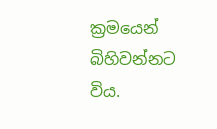ක්‍රමයෙන් බිහිවන්නට විය.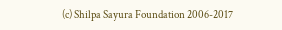(c) Shilpa Sayura Foundation 2006-2017